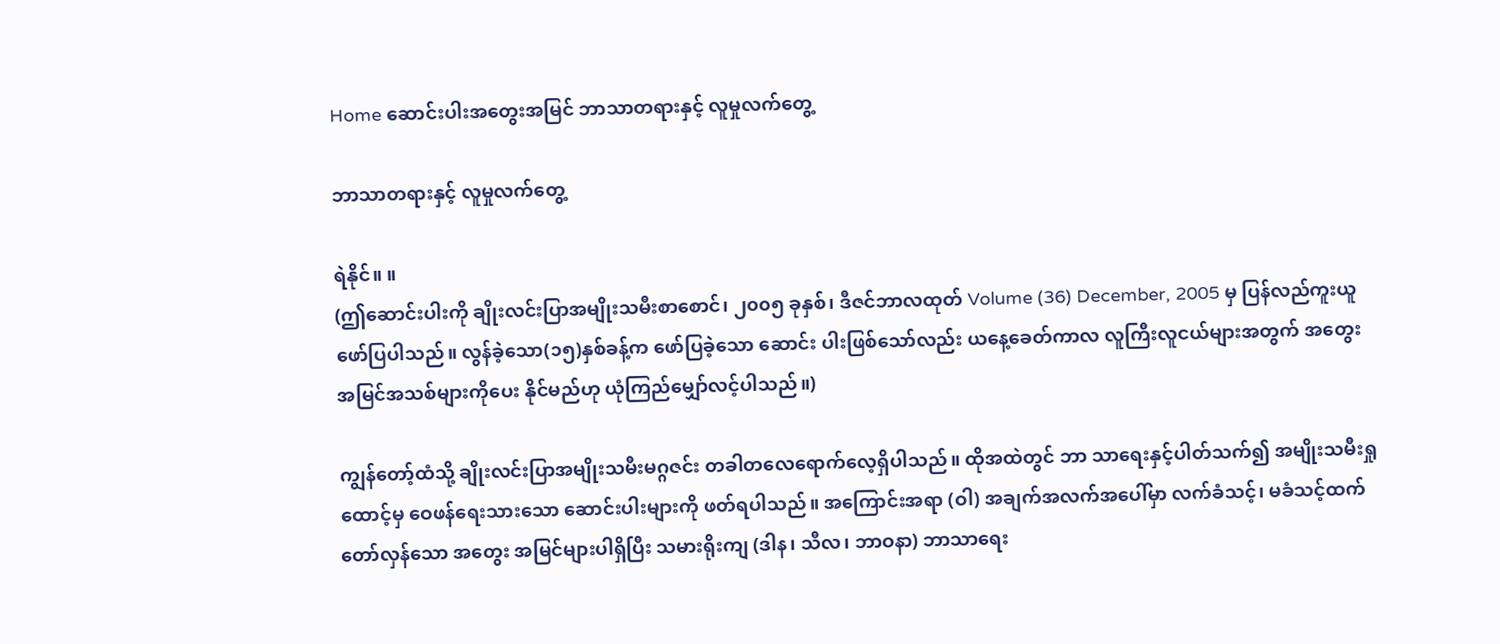Home ဆောင်းပါးအတွေးအမြင် ဘာသာတရားနှင့် လူမှုလက်တွေ့

ဘာသာတရားနှင့် လူမှုလက်တွေ့

ရဲနိုင်။ ။
(ဤဆောင်းပါးကို ချိုးလင်းပြာအမျိုးသမီးစာစောင်၊ ၂၀၀၅ ခုနှစ်၊ ဒီဇင်ဘာလထုတ် Volume (36) December, 2005 မှ ပြန်လည်ကူးယူဖော်ပြပါသည်။ လွန်ခဲ့သော(၁၅)နှစ်ခန့်က ဖော်ပြခဲ့သော ဆောင်း ပါးဖြစ်သော်လည်း ယနေ့ခေတ်ကာလ လူကြီးလူငယ်များအတွက် အတွေးအမြင်အသစ်များကိုပေး နိုင်မည်ဟု ယုံကြည်မျှော်လင့်ပါသည်။)

ကျွန်တော့်ထံသို့ ချိုးလင်းပြာအမျိုးသမီးမဂ္ဂဇင်း တခါတလေရောက်လေ့ရှိပါသည်။ ထိုအထဲတွင် ဘာ သာရေးနှင့်ပါတ်သက်၍ အမျိုးသမီးရှုထောင့်မှ ဝေဖန်ရေးသားသော ဆောင်းပါးများကို ဖတ်ရပါသည်။ အကြောင်းအရာ (ဝါ) အချက်အလက်အပေါ်မှာ လက်ခံသင့်၊ မခံသင့်ထက် တော်လှန်သော အတွေး အမြင်များပါရှိပြီး သမားရိုးကျ (ဒါန၊ သီလ၊ ဘာဝနာ) ဘာသာရေး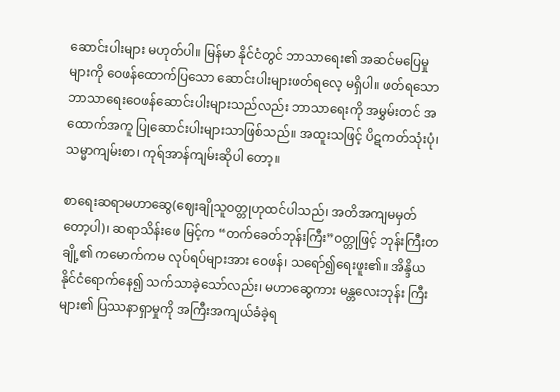ဆောင်းပါးများ မဟုတ်ပါ။ မြန်မာ နိုင်ငံတွင် ဘာသာရေး၏ အဆင်မပြေမှုများကို ဝေဖန်ထောက်ပြသော ဆောင်းပါးများဖတ်ရလေ့ မရှိပါ။ ဖတ်ရသော ဘာသာရေးဝေဖန်ဆောင်းပါးများသည်လည်း ဘာသာရေးကို အမွှမ်းတင် အထောက်အကူ ပြုဆောင်းပါးများသာဖြစ်သည်။ အထူးသဖြင့် ပိဋကတ်သုံးပုံ၊ သမ္မာကျမ်းစာ၊ ကုရ်အာန်ကျမ်းဆိုပါ တော့။

စာရေးဆရာမဟာဆွေ(ဈေးချိုသူဝတ္တုဟုထင်ပါသည်၊ အတိအကျမမှတ်တော့ပါ)၊ ဆရာသိန်းဖေ မြင့်က “တက်ခေတ်ဘုန်းကြီး”ဝတ္တုဖြင့် ဘုန်းကြီးတချို့၏ ကမောက်ကမ လုပ်ရပ်များအား ဝေဖန်၊ သရော်၍ရေးဖူး၏။ အိန္ဒိယနိုင်ငံရောက်နေ၍ သက်သာခဲ့သော်လည်း၊ မဟာဆွေကား မန္တလေးဘုန်း ကြီးများ၏ ပြဿနာရှာမှုကို အကြီးအကျယ်ခံခဲ့ရ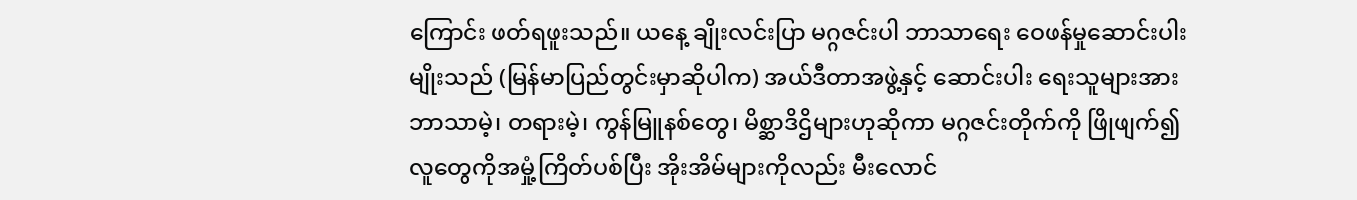ကြောင်း ဖတ်ရဖူးသည်။ ယနေ့ ချိုးလင်းပြာ မဂ္ဂဇင်းပါ ဘာသာရေး ဝေဖန်မှုဆောင်းပါးမျိုးသည် (မြန်မာပြည်တွင်းမှာဆိုပါက) အယ်ဒီတာအဖွဲ့နှင့် ဆောင်းပါး ရေးသူများအား ဘာသာမဲ့၊ တရားမဲ့၊ ကွန်မြူနစ်တွေ၊ မိစ္ဆာဒိဌိများဟုဆိုကာ မဂ္ဂဇင်းတိုက်ကို ဖြိုဖျက်၍ လူတွေကိုအမှုံ့ကြိတ်ပစ်ပြီး အိုးအိမ်များကိုလည်း မီးလောင်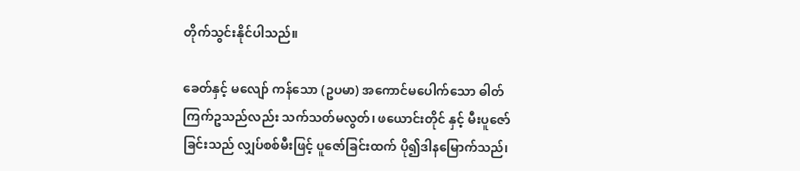တိုက်သွင်းနိုင်ပါသည်။

ခေတ်နှင့် မလျော် ကန်သော (ဥပမာ) အကောင်မပေါက်သော ဓါတ်ကြက်ဥသည်လည်း သက်သတ်မလွတ်၊ ဖယောင်းတိုင် နှင့် မီးပူဇော်ခြင်းသည် လျှပ်စစ်မီးဖြင့် ပူဇော်ခြင်းထက် ပို၍ဒါနမြောက်သည်၊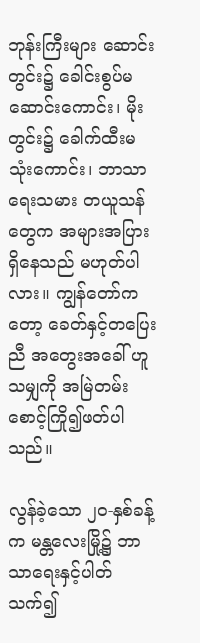ဘုန်းကြီးများ ဆောင်း တွင်း၌ ခေါင်းစွပ်မဆောင်းကောင်း၊ မိုးတွင်း၌ ခေါက်ထီးမသုံးကောင်း၊ ဘာသာရေးသမား တယူသန် တွေက အများအပြားရှိနေသည် မဟုတ်ပါလား။ ကျွန်တော်ကတော့ ခေတ်နှင့်တပြေးညီ အတွေးအခေါ် ဟူသမျှကို အမြဲတမ်း စောင့်ကြို၍ဖတ်ပါသည်။

လွန်ခဲ့သော ၂၀-နှစ်ခန့်က မန္တလေးမြို့၌ ဘာသာရေးနှင့်ပါတ်သက်၍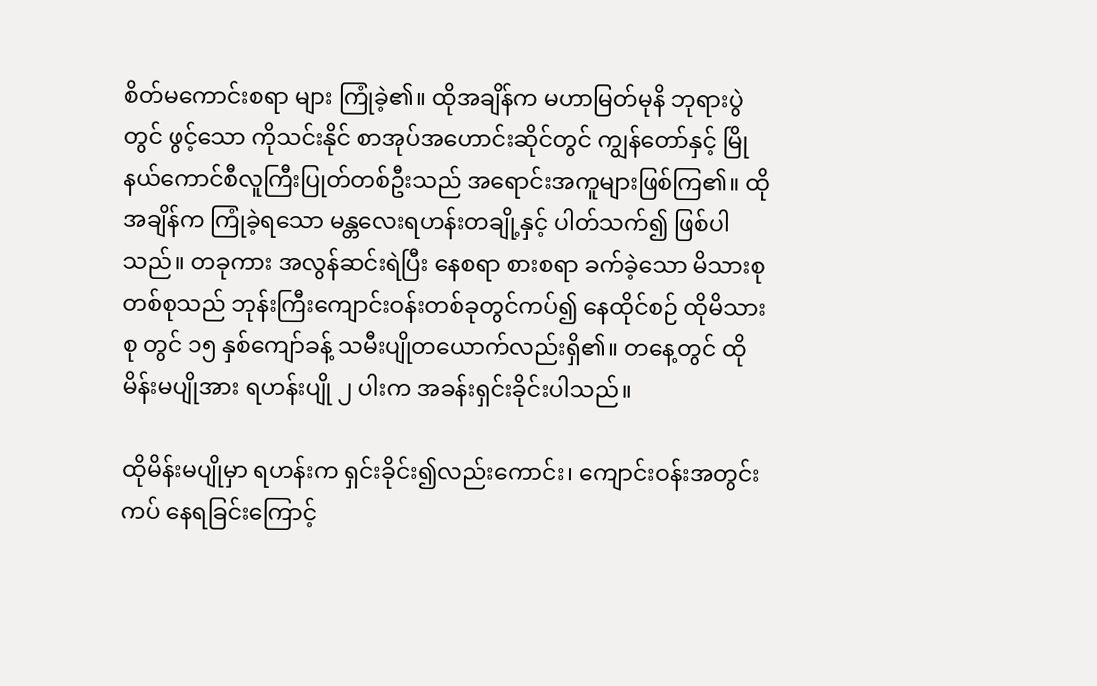စိတ်မကောင်းစရာ များ ကြုံခဲ့၏။ ထိုအချိန်က မဟာမြတ်မုနိ ဘုရားပွဲတွင် ဖွင့်သော ကိုသင်းနိုင် စာအုပ်အဟောင်းဆိုင်တွင် ကျွန်တော်နှင့် မြိုနယ်ကောင်စီလူကြီးပြုတ်တစ်ဦးသည် အရောင်းအကူများဖြစ်ကြ၏။ ထိုအချိန်က ကြုံခဲ့ရသော မန္တလေးရဟန်းတချို့နှင့် ပါတ်သက်၍ ဖြစ်ပါသည်။ တခုကား အလွန်ဆင်းရဲပြီး နေစရာ စားစရာ ခက်ခဲ့သော မိသားစုတစ်စုသည် ဘုန်းကြီးကျောင်းဝန်းတစ်ခုတွင်ကပ်၍ နေထိုင်စဉ် ထိုမိသားစု တွင် ၁၅ နှစ်ကျော်ခန့် သမီးပျိုတယောက်လည်းရှိ၏။ တနေ့တွင် ထိုမိန်းမပျိုအား ရဟန်းပျို ၂ ပါးက အခန်းရှင်းခိုင်းပါသည်။

ထိုမိန်းမပျိုမှာ ရဟန်းက ရှင်းခိုင်း၍လည်းကောင်း၊ ကျောင်းဝန်းအတွင်းကပ် နေရခြင်းကြောင့်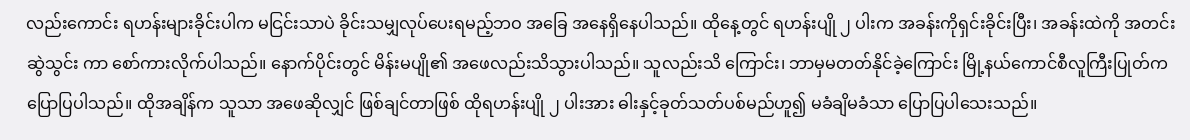လည်းကောင်း ရဟန်းများခိုင်းပါက မငြင်းသာပဲ ခိုင်းသမျှလုပ်ပေးရမည့်ဘဝ အခြေ အနေရှိနေပါသည်။ ထိုနေ့တွင် ရဟန်းပျို ၂ ပါးက အခန်းကိုရှင်းခိုင်းပြီး၊ အခန်းထဲကို အတင်းဆွဲသွင်း ကာ စော်ကားလိုက်ပါသည်။ နောက်ပိုင်းတွင် မိန်းမပျို၏ အဖေလည်းသိသွားပါသည်။ သူလည်းသိ ကြောင်း၊ ဘာမှမတတ်နိုင်ခဲ့ကြောင်း မြို့နယ်ကောင်စီလူကြီးပြုတ်က ပြောပြပါသည်။ ထိုအချိန်က သူသာ အဖေဆိုလျှင် ဖြစ်ချင်တာဖြစ် ထိုရဟန်းပျို ၂ ပါးအား ဓါးနှင့်ခုတ်သတ်ပစ်မည်ဟူ၍ မခံချိမခံသာ ပြောပြပါသေးသည်။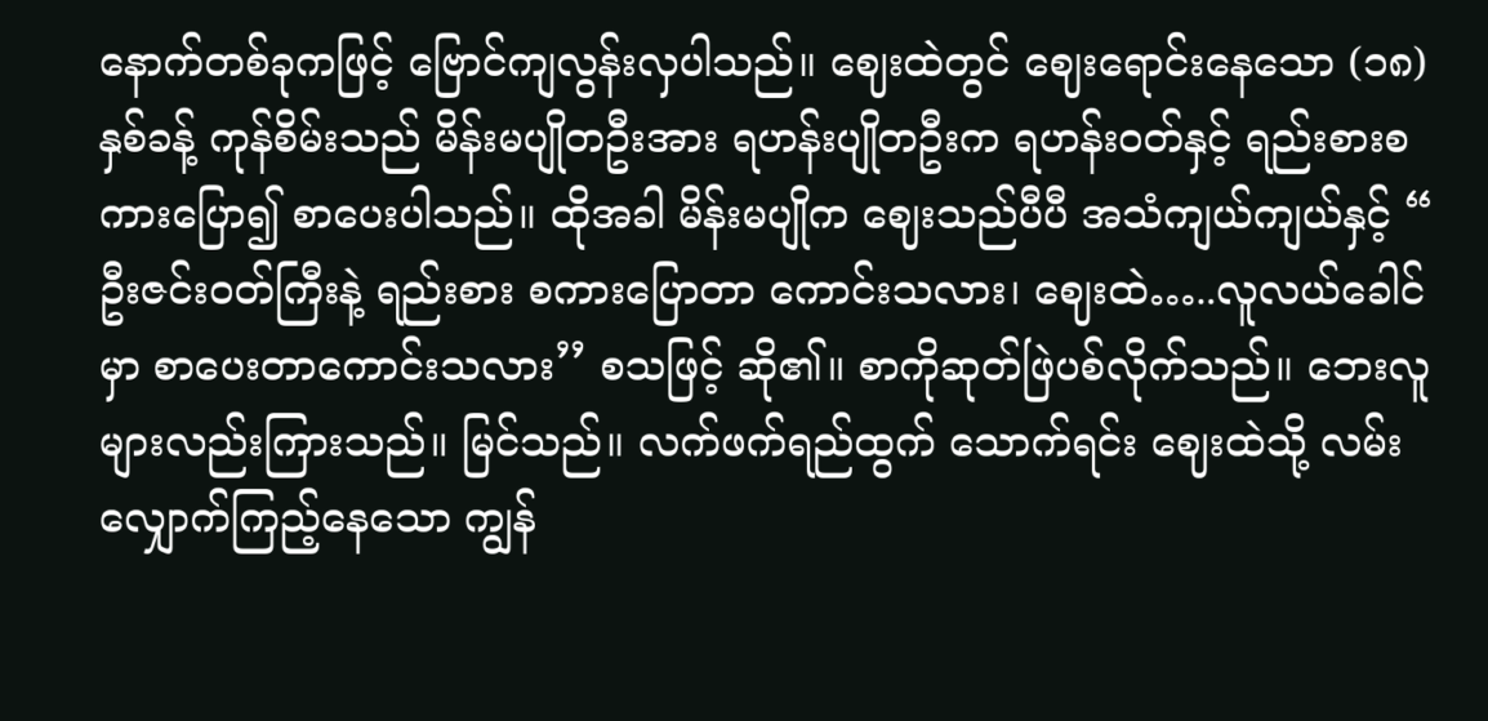နောက်တစ်ခုကဖြင့် ဗြောင်ကျလွန်းလှပါသည်။ ဈေးထဲတွင် ဈေးရောင်းနေသော (၁၈) နှစ်ခန့် ကုန်စိမ်းသည် မိန်းမပျိုတဦးအား ရဟန်းပျိုတဦးက ရဟန်းဝတ်နှင့် ရည်းစားစကားပြော၍ စာပေးပါသည်။ ထိုအခါ မိန်းမပျိုက ဈေးသည်ပီပီ အသံကျယ်ကျယ်နှင့် “ ဦးဇင်းဝတ်ကြီးနဲ့ ရည်းစား စကားပြောတာ ကောင်းသလား၊ ဈေးထဲ…..လူလယ်ခေါင်မှာ စာပေးတာကောင်းသလား’’ စသဖြင့် ဆို၏။ စာကိုဆုတ်ဖြဲပစ်လိုက်သည်။ ဘေးလူများလည်းကြားသည်။ မြင်သည်။ လက်ဖက်ရည်ထွက် သောက်ရင်း ဈေးထဲသို့ လမ်းလျှောက်ကြည့်နေသော ကျွန်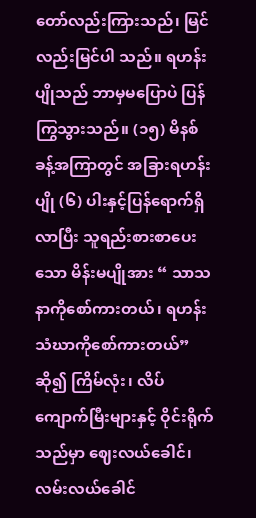တော်လည်းကြားသည်၊ မြင်လည်းမြင်ပါ သည်။ ရဟန်းပျိုသည် ဘာမှမပြောပဲ ပြန်ကြွသွားသည်။ (၁၅) မိနစ်ခန့်အကြာတွင် အခြားရဟန်းပျို (၆) ပါးနှင့်ပြန်ရောက်ရှိလာပြီး သူရည်းစားစာပေးသော မိန်းမပျိုအား “ သာသနာကိုစော်ကားတယ်၊ ရဟန်း သံဃာကိုစော်ကားတယ်” ဆို၍ ကြိမ်လုံး၊ လိပ်ကျောက်မြီးများနှင့် ဝိုင်းရိုက်သည်မှာ ဈေးလယ်ခေါင်၊ လမ်းလယ်ခေါင်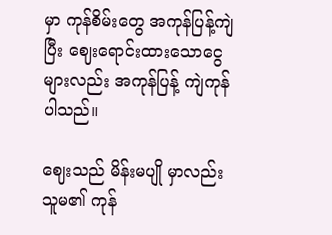မှာ ကုန်စိမ်းတွေ အကုန်ပြန့်ကျဲပြီး ဈေးရောင်းထားသောငွေများလည်း အကုန်ပြန့် ကျဲကုန်ပါသည်။

ဈေးသည် မိန်းမပျို မှာလည်း သူမ၏ ကုန်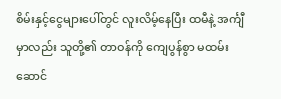စိမ်းနှင့်ငွေများပေါ်တွင် လူးလိမ့်နေပြီး ထမီနဲ့ အင်္ကျီမှာလည်း သူတို့၏ တာဝန်ကို ကျေပွန်စွာ မထမ်းဆောင်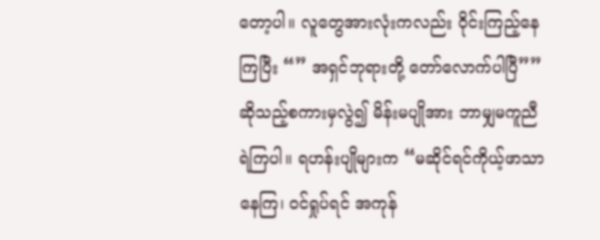တော့ပါ။ လူတွေအားလုံးကလည်း ဝိုင်းကြည့်နေကြပြီး “” အရှင်ဘုရားတို့ တော်လောက်ပါပြီ”” ဆိုသည့်စကားမှလွဲ၍ မိန်းမပျိုအား ဘာမျှမကူညီရဲကြပါ။ ရဟန်းပျိုများက “မဆိုင်ရင်ကိုယ့်ဖာသာနေကြ၊ ဝင်ရှုပ်ရင် အကုန်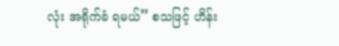လုံး အရိုက်ခံ ရမယ်” စသဖြင့် ဟိန်း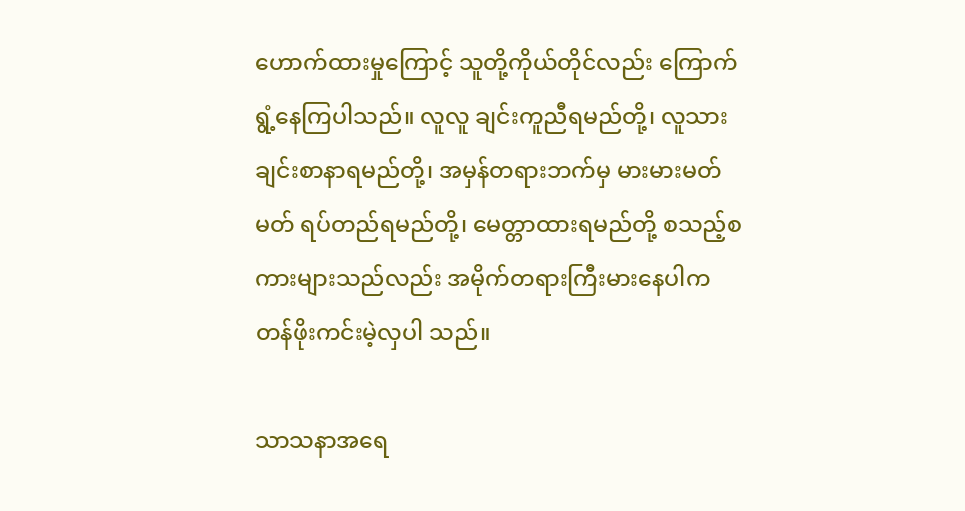ဟောက်ထားမှုကြောင့် သူတို့ကိုယ်တိုင်လည်း ကြောက်ရွံ့နေကြပါသည်။ လူလူ ချင်းကူညီရမည်တို့၊ လူသားချင်းစာနာရမည်တို့၊ အမှန်တရားဘက်မှ မားမားမတ်မတ် ရပ်တည်ရမည်တို့၊ မေတ္တာထားရမည်တို့ စသည့်စကားများသည်လည်း အမိုက်တရားကြီးမားနေပါက တန်ဖိုးကင်းမဲ့လှပါ သည်။

သာသနာအရေ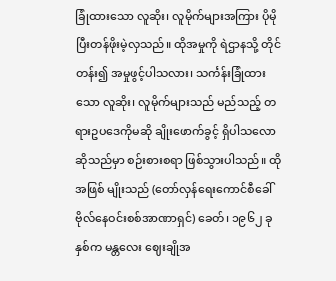ခြုံထားသော လူဆိုး၊ လူမိုက်များအကြား ပိုမိုပြီးတန်ဖိုးမဲ့လှသည်။ ထိုအမှုကို ရဲဌာနသို့ တိုင်တန်း၍ အမှုဖွင့်ပါသလား၊ သင်္ကန်းခြုံထားသော လူဆိုး၊ လူမိုက်များသည် မည်သည့် တရားဥပဒေကိုမဆို ချိုးဖောက်ခွင့် ရှိပါသလောဆိုသည်မှာ စဉ်းစားစရာ ဖြစ်သွားပါသည်။ ထိုအဖြစ် မျိုးသည် (တော်လှန်ရေးကောင်စီခေါ် ဗိုလ်နေဝင်းစစ်အာဏာရှင်) ခေတ်၊ ၁၉၆၂ ခုနှစ်က မန္တလေး ဈေးချိုအ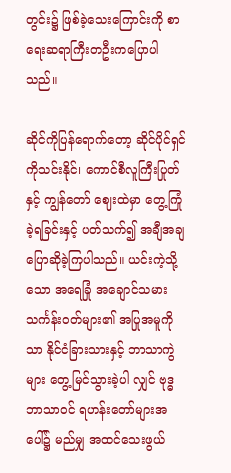တွင်း၌ ဖြစ်ခဲ့သေးကြောင်းကို စာရေးဆရာကြီးတဦးကပြောပါသည်။

ဆိုင်ကိုပြန်ရောက်တော့ ဆိုင်ပိုင်ရှင် ကိုသင်းနိုင်၊ ကောင်စီလူကြီးပြုတ်နှင့် ကျွန်တော် ဈေးထဲမှာ တွေ့ကြုံခဲ့ရခြင်းနှင့် ပတ်သက်၍ အချီအချ ပြောဆိုခဲ့ကြပါသည်။ ယင်းကဲ့သို့ သော အရေခြုံ အချောင်သမားသင်္ကန်းဝတ်များ၏ အပြုအမူကိုသာ နိုင်ငံခြားသားနှင့် ဘာသာကွဲများ တွေ့မြင်သွားခဲ့ပါ လျှင် ဗုဒ္ဓဘာသာဝင် ရဟန်းတော်များအပေါ်၌ မည်မျှ အထင်သေးဖွယ်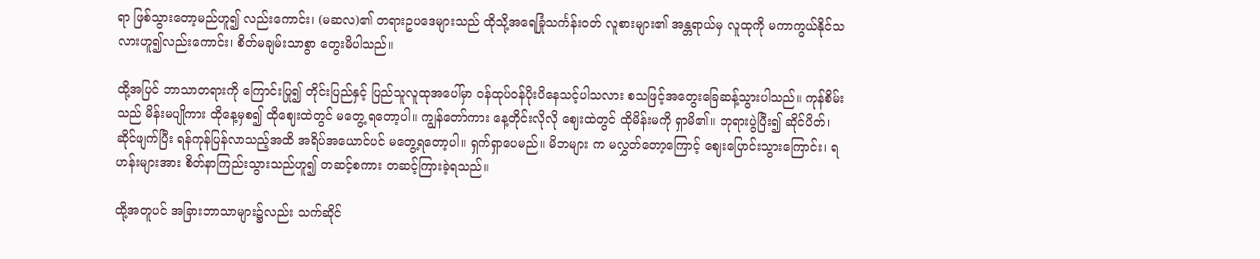ရာ ဖြစ်သွားတော့မည်ဟူ၍ လည်းကောင်း၊ (မဆလ)၏ တရားဥပဒေများသည် ထိုသို့အရေခြုံသင်္ကန်းဝတ် လူစားများ၏ အန္တရာယ်မှ လူထုကို မကာကွယ်နိုင်သလားဟူ၍လည်းကောင်း၊ စိတ်မချမ်းသာစွာ တွေးမိပါသည်။

ထို့အပြင် ဘာသာတရားကို ကြောင်းပြု၍ တိုင်းပြည်နှင့် ပြည်သူလူထုအပေါ်မှာ ဝန်ထုပ်ဝန်ပိုးပိနေသင့်ပါသလား စသဖြင့်အတွေးခြေဆန့်သွားပါသည်။ ကုန်စိမ်းသည် မိန်းမပျိုကား ထိုနေ့မှစ၍ ထိုဈေးထဲတွင် မတွေ့ ရတော့ပါ။ ကျွန်တော်ကား နေ့တိုင်းလိုလို ဈေးထဲတွင် ထိုမိန်းမကို ရှာမိ၏။ ဘုရားပွဲပြီး၍ ဆိုင်ပိတ်၊ ဆိုင်ဖျက်ပြီး ရန်ကုန်ပြန်လာသည့်အထိ အရိပ်အယောင်ပင် မတွေ့ရတော့ပါ။ ရှက်ရှာပေမည်။ မိဘများ က မလွှတ်တော့ကြောင့် ဈေးပြောင်းသွားကြောင်း၊ ရဟန်းများအား စိတ်နာကြည်းသွားသည်ဟူ၍ တဆင့်စကား တဆင့်ကြားခဲ့ရသည်။

ထို့အတူပင် အခြားဘာသာများ၌လည်း သက်ဆိုင်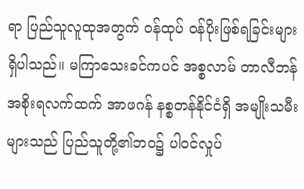ရာ ပြည်သူလူထုအတွက် ဝန်ထုပ် ဝန်ပိုးဖြစ်ရခြင်းများရှိပါသည်။ မကြာသေးခင်ကပင် အစ္စလာမ် တာလီဘန် အစိုးရလက်ထက် အာဖဂန် နစ္စတန်နိုင်ငံရှိ အမျိုးသမီးများသည် ပြည်သူတို့၏ဘဝ၌ ပါဝင်လှုပ်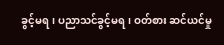ခွင့်မရ၊ ပညာသင်ခွင့်မရ၊ ဝတ်စား ဆင်ယင်မှု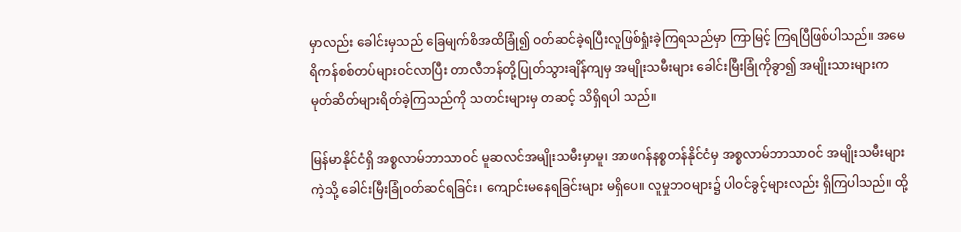မှာလည်း ခေါင်းမှသည် ခြေမျက်စိအထိခြုံ၍ ဝတ်ဆင်ခဲ့ရပြီးလူဖြစ်ရှုံးခဲ့ကြရသည်မှာ ကြာမြင့် ကြရပြီဖြစ်ပါသည်။ အမေရိကန်စစ်တပ်များဝင်လာပြီး တာလီဘန်တို့ပြုတ်သွားချိန်ကျမှ အမျိုးသမီးများ ခေါင်းမြီးခြုံကိုခွာ၍ အမျိုးသားများက မုတ်ဆိတ်များရိတ်ခဲ့ကြသည်ကို သတင်းများမှ တဆင့် သိရှိရပါ သည်။

မြန်မာနိုင်ငံရှိ အစ္စလာမ်ဘာသာဝင် မူဆလင်အမျိုးသမီးမှာမူ၊ အာဖဂန်နစ္စတန်နိုင်ငံမှ အစ္စလာမ်ဘာသာဝင် အမျိုးသမီးများကဲ့သို့ ခေါင်းမြီးခြုံဝတ်ဆင်ရခြင်း၊ ကျောင်းမနေရခြင်းများ မရှိပေ။ လူမှုဘဝများ၌ ပါဝင်ခွင့်များလည်း ရှိကြပါသည်။ ထို့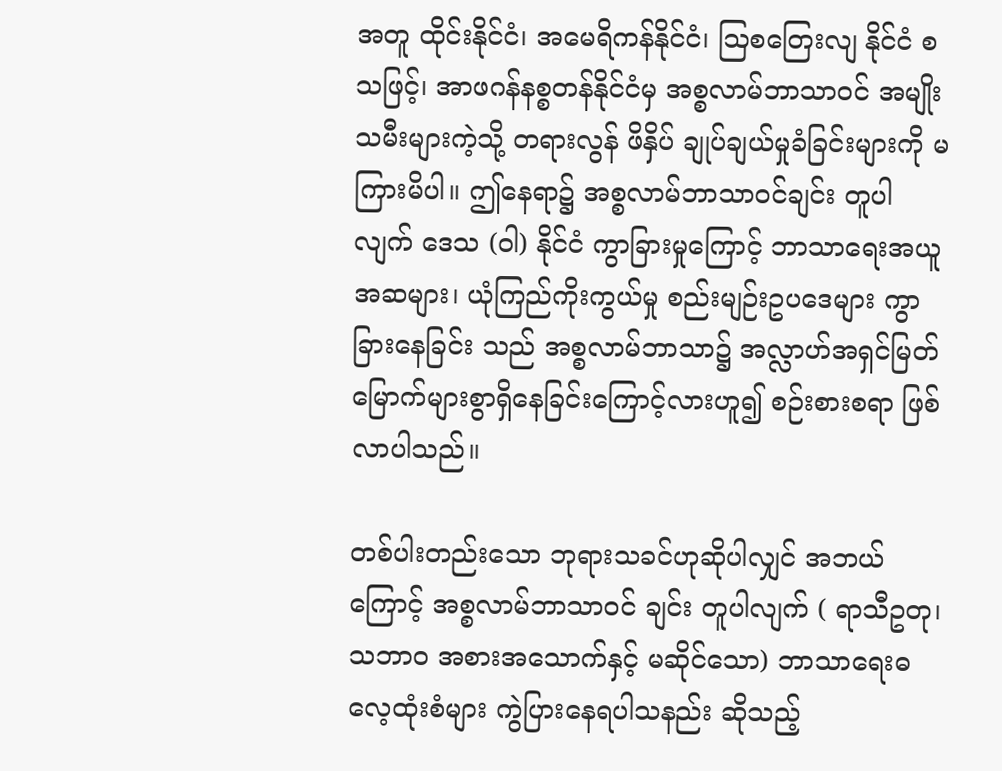အတူ ထိုင်းနိုင်ငံ၊ အမေရိကန်နိုင်ငံ၊ ဩစတြေးလျ နိုင်ငံ စသဖြင့်၊ အာဖဂန်နစ္စတန်နိုင်ငံမှ အစ္စလာမ်ဘာသာဝင် အမျိုးသမီးများကဲ့သို့ တရားလွန် ဖိနှိပ် ချုပ်ချယ်မှုခံခြင်းများကို မကြားမိပါ။ ဤနေရာ၌ အစ္စလာမ်ဘာသာဝင်ချင်း တူပါလျက် ဒေသ (ဝါ) နိုင်ငံ ကွာခြားမှုကြောင့် ဘာသာရေးအယူအဆများ၊ ယုံကြည်ကိုးကွယ်မှု စည်းမျဉ်းဥပဒေများ ကွာခြားနေခြင်း သည် အစ္စလာမ်ဘာသာ၌ အလ္လာဟ်အရှင်မြတ် မြောက်များစွာရှိနေခြင်းကြောင့်လားဟူ၍ စဉ်းစားစရာ ဖြစ်လာပါသည်။

တစ်ပါးတည်းသော ဘုရားသခင်ဟုဆိုပါလျှင် အဘယ်ကြောင့် အစ္စလာမ်ဘာသာဝင် ချင်း တူပါလျက် ( ရာသီဥတု၊ သဘာဝ အစားအသောက်နှင့် မဆိုင်သော) ဘာသာရေးဓလေ့ထုံးစံများ ကွဲပြားနေရပါသနည်း ဆိုသည့်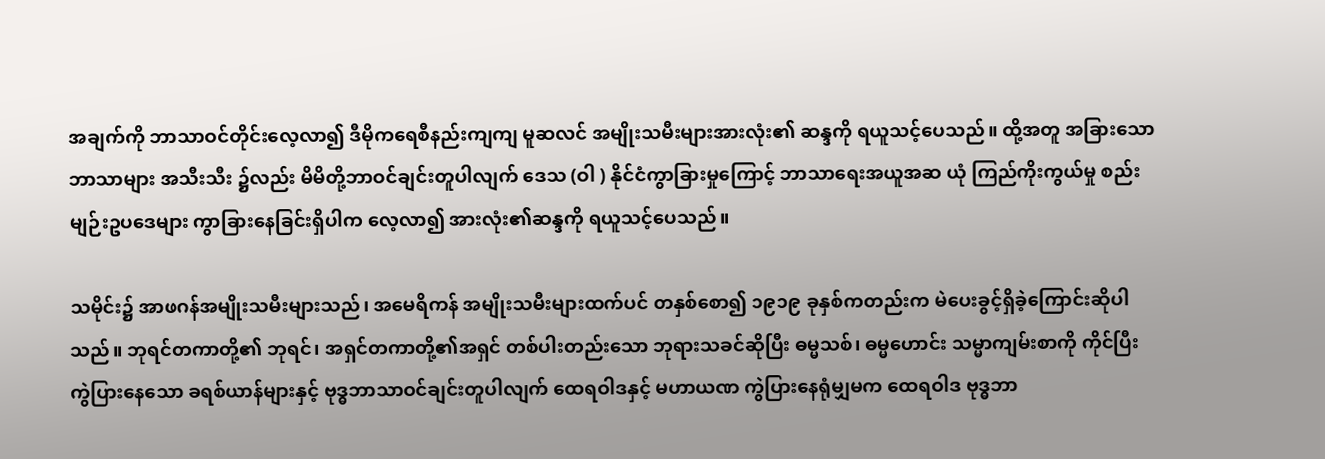အချက်ကို ဘာသာဝင်တိုင်းလေ့လာ၍ ဒီမိုကရေစီနည်းကျကျ မူဆလင် အမျိုးသမီးများအားလုံး၏ ဆန္ဒကို ရယူသင့်ပေသည်။ ထို့အတူ အခြားသော ဘာသာများ အသီးသီး ၌လည်း မိမိတို့ဘာဝင်ချင်းတူပါလျက် ဒေသ (ဝါ ) နိုင်ငံကွာခြားမှုကြောင့် ဘာသာရေးအယူအဆ ယုံ ကြည်ကိုးကွယ်မှု စည်းမျဉ်းဥပဒေများ ကွာခြားနေခြင်းရှိပါက လေ့လာ၍ အားလုံး၏ဆန္ဒကို ရယူသင့်ပေသည်။

သမိုင်း၌ အာဖဂန်အမျိုးသမီးများသည်၊ အမေရိကန် အမျိုးသမီးများထက်ပင် တနှစ်စော၍ ၁၉၁၉ ခုနှစ်ကတည်းက မဲပေးခွင့်ရှိခဲ့ကြောင်းဆိုပါသည်။ ဘုရင်တကာတို့၏ ဘုရင်၊ အရှင်တကာတို့၏အရှင် တစ်ပါးတည်းသော ဘုရားသခင်ဆိုပြီး ဓမ္မသစ်၊ ဓမ္မဟောင်း သမ္မာကျမ်းစာကို ကိုင်ပြီး ကွဲပြားနေသော ခရစ်ယာန်များနှင့် ဗုဒ္ဓဘာသာဝင်ချင်းတူပါလျက် ထေရဝါဒနှင့် မဟာယဏ ကွဲပြားနေရုံမျှမက ထေရဝါဒ ဗုဒ္ဓဘာ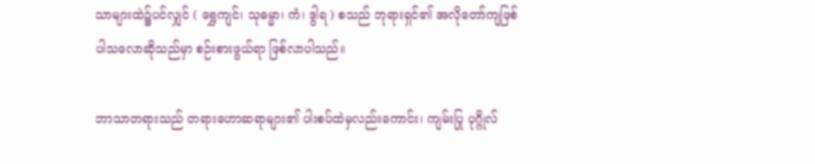သာများထဲ၌ပင်လျှင် ( ရွှေကျင်၊ သုဓမ္မာ၊ ကံ၊ ဒွါရ ) စသည် ဘုရားရှင်၏ အလိုတော်ကျဖြစ်ပါသလောဆိုသည်မှာ စဉ်းစားဖွယ်ရာ ဖြစ်လာပါသည်။

ဘာသာတရားသည် တရားဟောဆရာများ၏ ပါးစပ်ထဲမှလည်းကောင်း၊ ကျမ်းပြု ပုဂ္ဂိုလ်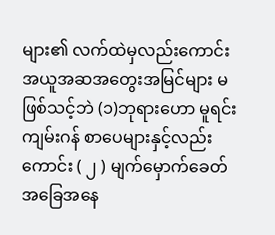များ၏ လက်ထဲမှလည်းကောင်း အယူအဆအတွေးအမြင်များ မဖြစ်သင့်ဘဲ (၁)ဘုရားဟော မူရင်းကျမ်းဂန် စာပေများနှင့်လည်းကောင်း ( ၂ ) မျက်မှောက်ခေတ် အခြေအနေ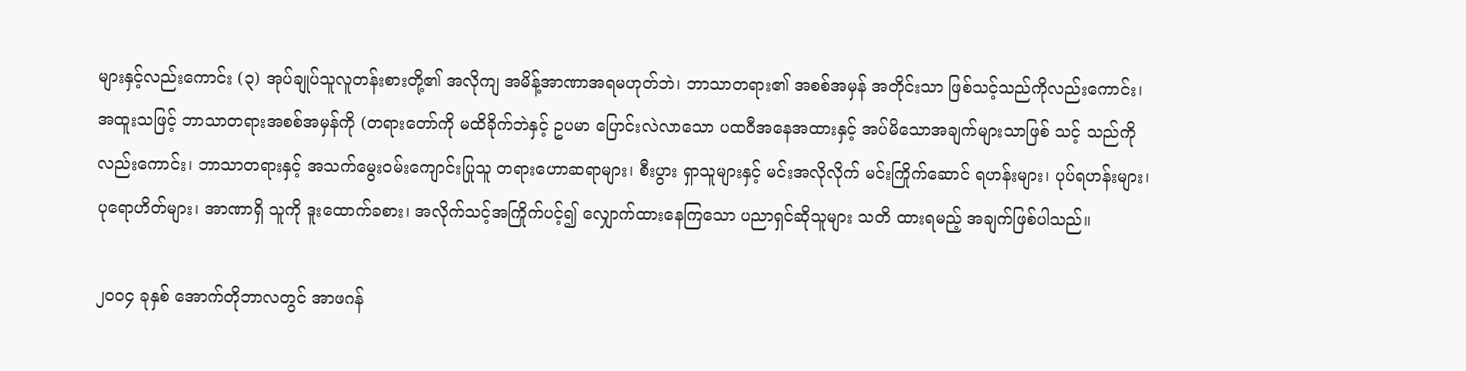များနှင့်လည်းကောင်း (၃) အုပ်ချုပ်သူလူတန်းစားတို့၏ အလိုကျ အမိန့်အာဏာအရမဟုတ်ဘဲ၊ ဘာသာတရား၏ အစစ်အမှန် အတိုင်းသာ ဖြစ်သင့်သည်ကိုလည်းကောင်း၊ အထူးသဖြင့် ဘာသာတရားအစစ်အမှန်ကို (တရားတော်ကို မထိခိုက်ဘဲနှင့် ဥပမာ ပြောင်းလဲလာသော ပထဝီအနေအထားနှင့် အပ်မိသောအချက်များသာဖြစ် သင့် သည်ကိုလည်းကောင်း၊ ဘာသာတရားနှင့် အသက်မွေးဝမ်းကျောင်းပြုသူ တရားဟောဆရာများ၊ စီးပွား ရှာသူများနှင့် မင်းအလိုလိုက် မင်းကြိုက်ဆောင် ရဟန်းများ၊ ပုပ်ရဟန်းများ၊ ပုရောဟိတ်များ၊ အာဏာရှိ သူကို ဒူးထောက်ခစား၊ အလိုက်သင့်အကြိုက်ပင့်၍ လျှောက်ထားနေကြသော ပညာရှင်ဆိုသူများ သတိ ထားရမည့် အချက်ဖြစ်ပါသည်။

၂၀၀၄ ခုနှစ် အောက်တိုဘာလတွင် အာဖဂန်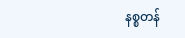နစ္စတန်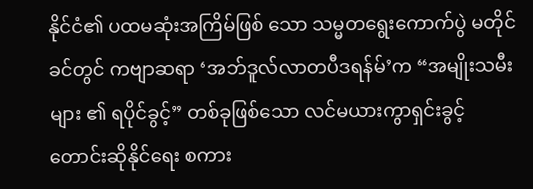နိုင်ငံ၏ ပထမဆုံးအကြိမ်ဖြစ် သော သမ္မတရွေးကောက်ပွဲ မတိုင်ခင်တွင် ကဗျာဆရာ ‘အဘ်ဒူလ်လာတပီဒရန်မ်’က “အမျိုးသမီးများ ၏ ရပိုင်ခွင့်” တစ်ခုဖြစ်သော လင်မယားကွာရှင်းခွင့်တောင်းဆိုနိုင်ရေး စကား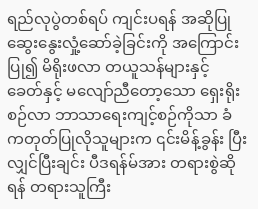ရည်လုပွဲတစ်ရပ် ကျင်းပရန် အဆိုပြုဆွေးနွေးလှုံ့ဆော်ခဲ့ခြင်းကို အကြောင်းပြု၍ မိရိုးဖလာ တယူသန်များနှင့် ခေတ်နှင့် မလျော်ညီတော့သော ရှေးရိုးစဉ်လာ ဘာသာရေးကျင့်စဉ်ကိုသာ ခံကတုတ်ပြုလိုသူများက ၎င်းမိန့်ခွန်း ပြီးလျှင်ပြီးချင်း ပီဒရန်မ်အား တရားစွဲဆိုရန် တရားသူကြီး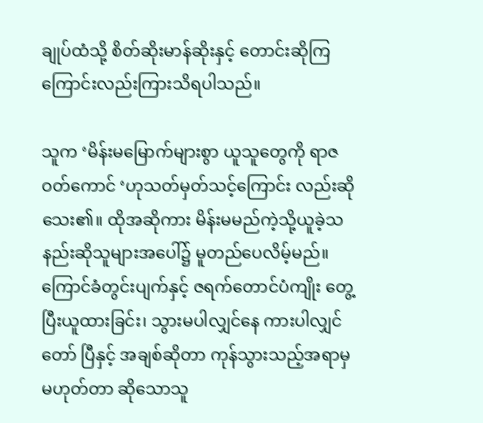ချုပ်ထံသို့ စိတ်ဆိုးမာန်ဆိုးနှင့် တောင်းဆိုကြ ကြောင်းလည်းကြားသိရပါသည်။

သူက ‘မိန်းမမြောက်များစွာ ယူသူတွေကို ရာဇဝတ်ကောင် ‘ဟုသတ်မှတ်သင့်ကြောင်း လည်းဆိုသေး၏။ ထိုအဆိုကား မိန်းမမည်ကဲ့သို့ယူခဲ့သနည်းဆိုသူများအပေါ်၌ မူတည်ပေလိမ့်မည်။ ကြောင်ခံတွင်းပျက်နှင့် ဇရက်တောင်ပံကျိုး တွေ့ပြီးယူထားခြင်း၊ သွားမပါလျှင်နေ ကားပါလျှင်တော် ပြီနှင့် အချစ်ဆိုတာ ကုန်သွားသည့်အရာမှမဟုတ်တာ ဆိုသောသူ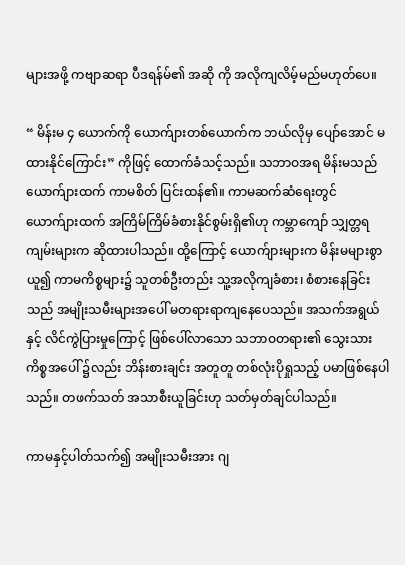များအဖို့ ကဗျာဆရာ ပီဒရန်မ်၏ အဆို ကို အလိုကျလိမ့်မည်မဟုတ်ပေ။

“ မိန်းမ ၄ ယောက်ကို ယောက်ျားတစ်ယောက်က ဘယ်လိုမှ ပျော်အောင် မထားနိုင်ကြောင်း” ကိုဖြင့် ထောက်ခံသင့်သည်။ သဘာဝအရ မိန်းမသည် ယောက်ျားထက် ကာမစိတ် ပြင်းထန်၏။ ကာမဆက်ဆံရေးတွင် ယောက်ျားထက် အကြိမ်ကြိမ်ခံစားနိုင်စွမ်းရှိ၏ဟု ကမ္ဘာကျော် သျှတ္တရကျမ်းများက ဆိုထားပါသည်။ ထို့ကြောင့် ယောက်ျားများက မိန်းမများစွာယူ၍ ကာမကိစ္စများ၌ သူတစ်ဦးတည်း သူ့အလိုကျခံစား၊ စံစားနေခြင်းသည် အမျိုးသမီးများအပေါ် မတရားရာကျနေပေသည်။ အသက်အရွယ်နှင့် လိင်ကွဲပြားမှုကြောင့် ဖြစ်ပေါ်လာသော သဘာဝတရား၏ သွေးသား ကိစ္စအပေါ် ၌လည်း ဘိန်းစားချင်း အတူတူ တစ်လုံးပိုရှုသည့် ပမာဖြစ်နေပါသည်။ တဖက်သတ် အသာစီးယူခြင်းဟု သတ်မှတ်ချင်ပါသည်။

ကာမနှင့်ပါတ်သက်၍ အမျိုးသမီးအား ဂျ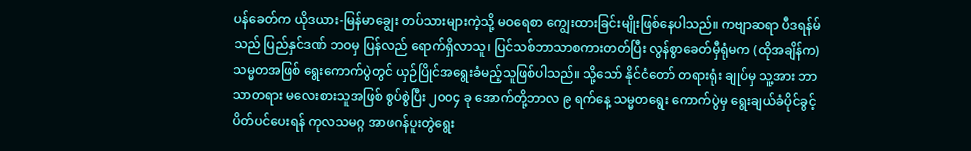ပန်ခေတ်က ယိုဒယား-မြန်မာချွေး တပ်သားများကဲ့သို့ မဝရေစာ ကျွေးထားခြင်းမျိုးဖြစ်နေပါသည်။ ကဗျာဆရာ ပီဒရန်မ်သည် ပြည်နှင်ဒဏ် ဘဝမှ ပြန်လည် ရောက်ရှိလာသူ၊ ပြင်သစ်ဘာသာစကားတတ်ပြီး လွန်စွာခေတ်မှီရုံမက (ထိုအချိန်က) သမ္မတအဖြစ် ရွေးကောက်ပွဲတွင် ယှဉ်ပြိုင်အရွေးခံမည့်သူဖြစ်ပါသည်။ သို့သော် နိုင်ငံတော် တရားရုံး ချုပ်မှ သူ့အား ဘာသာတရား မလေးစားသူအဖြစ် စွပ်စွဲပြီး ၂၀၀၄ ခု အောက်တို့ဘာလ ၉ ရက်နေ့ သမ္မတရွေး ကောက်ပွဲမှ ရွေးချယ်ခံပိုင်ခွင့် ပိတ်ပင်ပေးရန် ကုလသမဂ္ဂ အာဖဂန်ပူးတွဲရွေး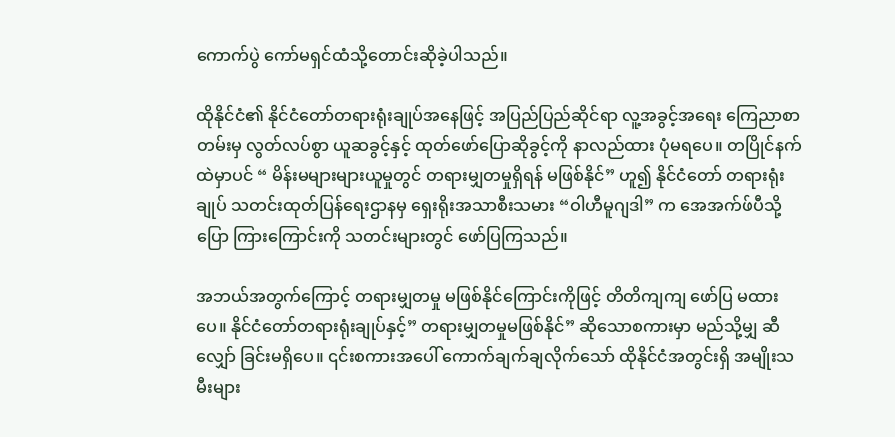ကောက်ပွဲ ကော်မရှင်ထံသို့တောင်းဆိုခဲ့ပါသည်။

ထိုနိုင်ငံ၏ နိုင်ငံတော်တရားရုံးချုပ်အနေဖြင့် အပြည်ပြည်ဆိုင်ရာ လူ့အခွင့်အရေး ကြေညာစာတမ်းမှ လွတ်လပ်စွာ ယူဆခွင့်နှင့် ထုတ်ဖော်ပြောဆိုခွင့်ကို နာလည်ထား ပုံမရပေ။ တပြိုင်နက်ထဲမှာပင် “ မိန်းမများများယူမှုတွင် တရားမျှတမှုရှိရန် မဖြစ်နိုင်” ဟူ၍ နိုင်ငံတော် တရားရုံးချုပ် သတင်းထုတ်ပြန်ရေးဌာနမှ ရှေးရိုးအသာစီးသမား “ဝါဟီမူဂျဒါ” က အေအက်ဖ်ပီသို့ပြော ကြားကြောင်းကို သတင်းများတွင် ဖော်ပြကြသည်။

အဘယ်အတွက်ကြောင့် တရားမျှတမှု မဖြစ်နိုင်ကြောင်းကိုဖြင့် တိတိကျကျ ဖော်ပြ မထားပေ။ နိုင်ငံတော်တရားရုံးချုပ်နှင့်” တရားမျှတမှုမဖြစ်နိုင်” ဆိုသောစကားမှာ မည်သို့မျှ ဆီလျှော် ခြင်းမရှိပေ။ ၎င်းစကားအပေါ် ကောက်ချက်ချလိုက်သော် ထိုနိုင်ငံအတွင်းရှိ အမျိုးသမီးများ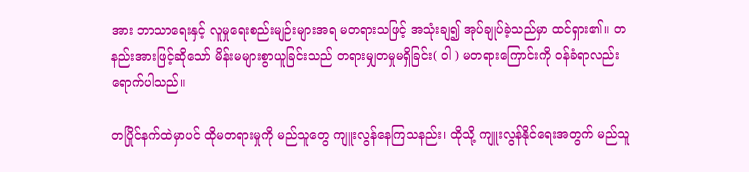အား ဘာသာရေးနှင့် လူမှုရေးစည်းမျဉ်းများအရ မတရားသဖြင့် အသုံးချ၍ အုပ်ချုပ်ခဲ့သည်မှာ ထင်ရှား၏။ တနည်းအားဖြင့်ဆိုသော် မိန်းမများစွာယူခြင်းသည် တရားမျှတမှုမရှိခြင်း( ဝါ ) မတရားကြောင်းကို ဝန်ခံရာလည်း ရောက်ပါသည်။

တပြိုင်နက်ထဲမှာပင် ထိုမတရားမှုကို မည်သူတွေ ကျူးလွန်နေကြသနည်း၊ ထိုသို့ ကျူးလွန်နိုင်ရေးအတွက် မည်သူ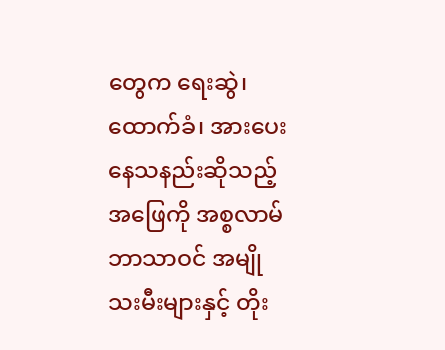တွေက ရေးဆွဲ၊ ထောက်ခံ၊ အားပေးနေသနည်းဆိုသည့်အဖြေကို အစ္စလာမ်ဘာသာဝင် အမျိုသးမီးများနှင့် တိုး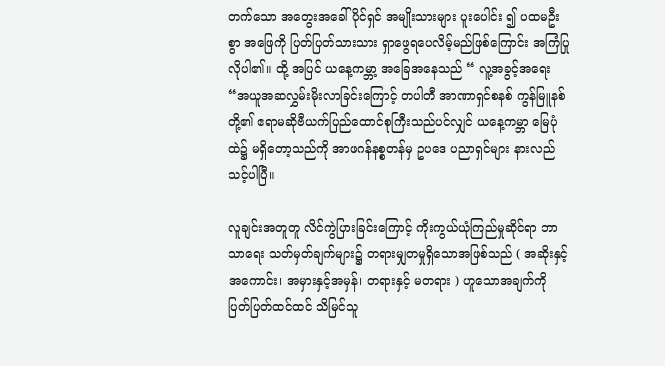တက်သော အတွေးအခေါ်ပိုင်ရှင် အမျိုးသားများ ပူးပေါင်း ၍ ပထမဦးစွာ အဖြေကို ပြတ်ပြတ်သားသား ရှာဖွေရပေလိမ့်မည်ဖြစ်ကြောင်း အကြံပြုလိုပါ၏။ ထို့ အပြင် ယနေ့ကမ္ဘာ့ အခြေအနေသည် “ လူ့အခွင့်အရေး “အယူအဆလွှမ်းမိုးလာခြင်းကြောင့် တပါတီ အာဏာရှင်စနစ် ကွန်မြူနစ်တို့၏ ဧရာမဆိုဗီယက်ပြည်ထောင်စုကြီးသည်ပင်လျှင် ယနေ့ကမ္ဘာ မြေပုံ ထဲ၌ မရှိတော့သည်ကို အာဖဂန်နစ္စတန်မှ ဥပဒေ ပညာရှင်များ နားလည်သင့်ပါပြီ။

လူချင်းအတူတူ လိင်ကွဲပြားခြင်းကြောင့် ကိုးကွယ်ယုံကြည်မှုဆိုင်ရာ ဘာသာရေး သတ်မှတ်ချက်များ၌ တရားမျှတမှုရှိသောအဖြစ်သည် ( အဆိုးနှင့်အကောင်း၊ အမှားနှင့်အမှန်၊ တရားနှင့် မတရား ) ဟူသောအချက်ကို ပြတ်ပြတ်ထင်ထင် သိမြင်သူ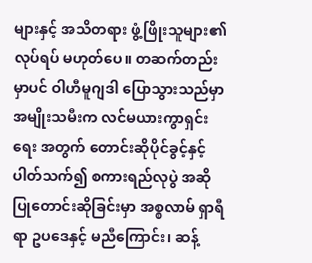များနှင့် အသိတရား ဖွံ့ဖြိုးသူများ၏ လုပ်ရပ် မဟုတ်ပေ။ တဆက်တည်းမှာပင် ဝါဟီမူဂျဒါ ပြောသွားသည်မှာ အမျိုးသမီးက လင်မယားကွာရှင်းရေး အတွက် တောင်းဆိုပိုင်ခွင့်နှင့် ပါတ်သက်၍ စကားရည်လုပွဲ အဆိုပြုတောင်းဆိုခြင်းမှာ အစ္စလာမ် ရှာရီရာ ဥပဒေနှင့် မညီကြောင်း၊ ဆန့်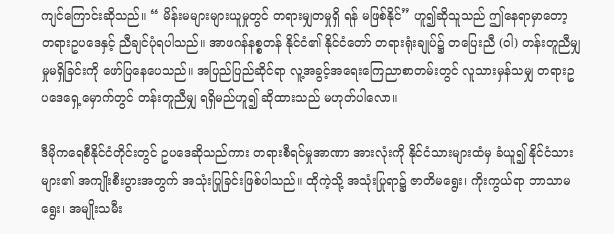ကျင်ကြောင်းဆိုသည်။ “ မိန်းမများများယူမှုတွင် တရားမျှတမှုရှိ ရန် မဖြစ်နိုင်” ဟူ၍ဆိုသူသည် ဤနေရာမှာတော့ တရားဥပဒေနှင့် ညီချင်ပုံရပါသည်။ အာဖဂန်နစ္စတန် နိုင်ငံ၏ နိုင်ငံတော် တရားရုံးချုပ်၌ တပြေးညီ (ဝါ) တန်းတူညီမျှမှုမရှိခြင်းကို ဖော်ပြနေပေသည်။ အပြည်ပြည်ဆိုင်ရာ လူ့အခွင့်အရေးကြေညာစာတမ်းတွင် လူသားမှန်သမျှ တရားဥပဒေရှေ့မှောက်တွင် တန်းတူညီမျှ ရရှိမည်ဟူ၍ ဆိုထားသည် မဟုတ်ပါလော။

ဒီမိုကရေစီနိုင်ငံတိုင်းတွင် ဥပဒေဆိုသည်ကား တရားစီရင်မှုအာဏာ အားလုံးကို နိုင်ငံသားများထံမှ ခံယူ၍ နိုင်ငံသားများ၏ အကျိုးစီးပွားအတွက် အသုံးပြုခြင်းဖြစ်ပါသည်။ ထိုကဲ့သို့ အသုံးပြုရာ၌ ဇာတိမရွေး၊ ကိုးကွယ်ရာ ဘာသာမရွေး၊ အမျိုးသမီး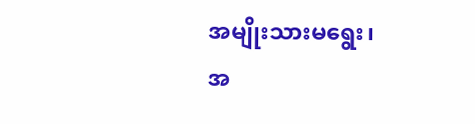အမျိုးသားမရွေး၊ အ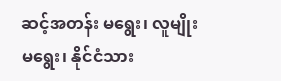ဆင့်အတန်း မရွေး၊ လူမျိုးမရွေး၊ နိုင်ငံသား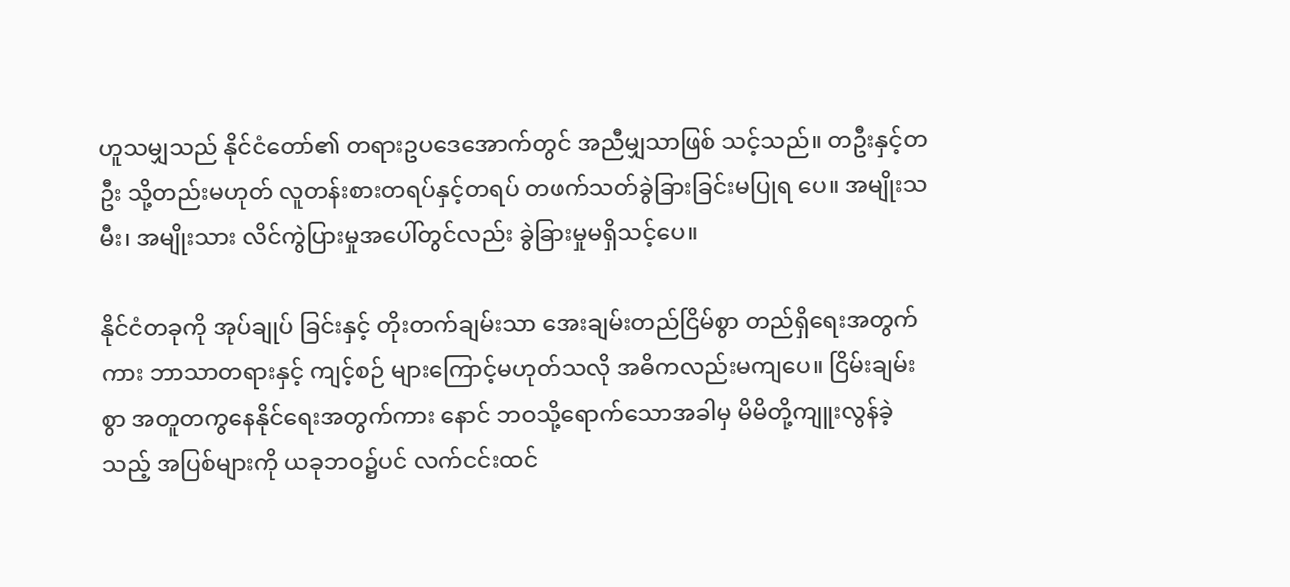ဟူသမျှသည် နိုင်ငံတော်၏ တရားဥပဒေအောက်တွင် အညီမျှသာဖြစ် သင့်သည်။ တဦးနှင့်တဦး သို့တည်းမဟုတ် လူတန်းစားတရပ်နှင့်တရပ် တဖက်သတ်ခွဲခြားခြင်းမပြုရ ပေ။ အမျိုးသမီး၊ အမျိုးသား လိင်ကွဲပြားမှုအပေါ်တွင်လည်း ခွဲခြားမှုမရှိသင့်ပေ။

နိုင်ငံတခုကို အုပ်ချုပ် ခြင်းနှင့် တိုးတက်ချမ်းသာ အေးချမ်းတည်ငြိမ်စွာ တည်ရှိရေးအတွက်ကား ဘာသာတရားနှင့် ကျင့်စဉ် များကြောင့်မဟုတ်သလို အဓိကလည်းမကျပေ။ ငြိမ်းချမ်းစွာ အတူတကွနေနိုင်ရေးအတွက်ကား နောင် ဘဝသို့ရောက်သောအခါမှ မိမိတို့ကျူးလွန်ခဲ့သည့် အပြစ်များကို ယခုဘဝ၌ပင် လက်ငင်းထင်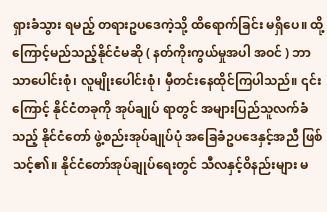ရှားခံသွား ရမည့် တရားဥပဒေကဲ့သို့ ထိရောက်ခြင်း မရှိပေ။ ထို့ကြောင့်မည်သည့်နိုင်ငံမဆို ( နတ်ကိုးကွယ်မှုအပါ အဝင် ) ဘာသာပေါင်းစုံ၊ လူမျိုးပေါင်းစုံ၊ မှီတင်းနေထိုင်ကြပါသည်။ ၎င်းကြောင့် နိုင်ငံတခုကို အုပ်ချုပ် ရာတွင် အများပြည်သူလက်ခံသည့် နိုင်ငံတော် ဖွဲ့စည်းအုပ်ချုပ်ပုံ အခြေခံဥပဒေနှင့်အညီ ဖြစ်သင့်၏။ နိုင်ငံတော်အုပ်ချုပ်ရေးတွင် သီလနှင့်ဝိနည်းများ မ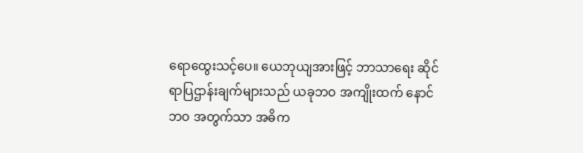ရောထွေးသင့်ပေ။ ယေဘုယျအားဖြင့် ဘာသာရေး ဆိုင်ရာပြဌာန်းချက်များသည် ယခုဘဝ အကျိုးထက် နောင်ဘဝ အတွက်သာ အဓိက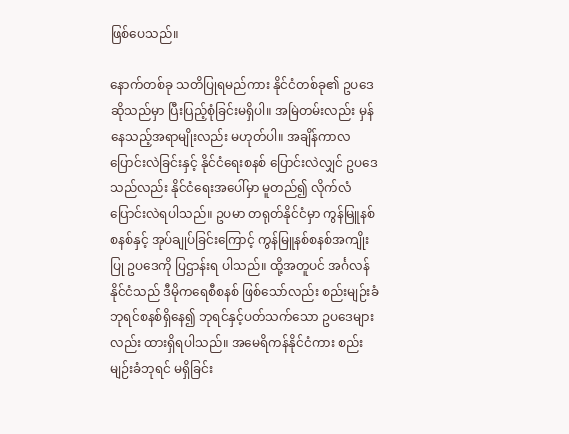ဖြစ်ပေသည်။

နောက်တစ်ခု သတိပြုရမည်ကား နိုင်ငံတစ်ခု၏ ဥပဒေဆိုသည်မှာ ပြီးပြည့်စုံခြင်းမရှိပါ။ အမြဲတမ်းလည်း မှန်နေသည့်အရာမျိုးလည်း မဟုတ်ပါ။ အချိန်ကာလ ပြောင်းလဲခြင်းနှင့် နိုင်ငံရေးစနစ် ပြောင်းလဲလျှင် ဥပဒေသည်လည်း နိုင်ငံရေးအပေါ်မှာ မူတည်၍ လိုက်လံပြောင်းလဲရပါသည်။ ဥပမာ တရုတ်နိုင်ငံမှာ ကွန်မြူနစ်စနစ်နှင့် အုပ်ချုပ်ခြင်းကြောင့် ကွန်မြူနစ်စနစ်အကျိုးပြု ဥပဒေကို ပြဌာန်းရ ပါသည်။ ထို့အတူပင် အင်္ဂလန်နိုင်ငံသည် ဒီမိုကရေစီစနစ် ဖြစ်သော်လည်း စည်းမျဉ်းခံ ဘုရင်စနစ်ရှိနေ၍ ဘုရင်နှင့်ပတ်သက်သော ဥပဒေများလည်း ထားရှိရပါသည်။ အမေရိကန်နိုင်ငံကား စည်းမျဉ်းခံဘုရင် မရှိခြင်း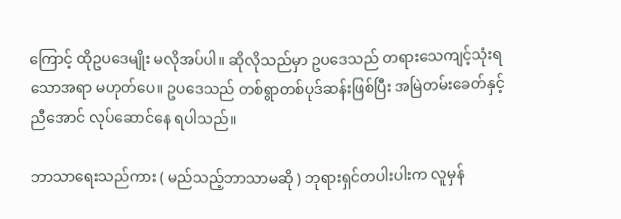ကြောင့် ထိုဥပဒေမျိုး မလိုအပ်ပါ။ ဆိုလိုသည်မှာ ဥပဒေသည် တရားသေကျင့်သုံးရသောအရာ မဟုတ်ပေ။ ဥပဒေသည် တစ်ရွာတစ်ပုဒ်ဆန်းဖြစ်ပြီး အမြဲတမ်းခေတ်နှင့်ညီအောင် လုပ်ဆောင်နေ ရပါသည်။

ဘာသာရေးသည်ကား ( မည်သည့်ဘာသာမဆို ) ဘုရားရှင်တပါးပါးက လူမှန်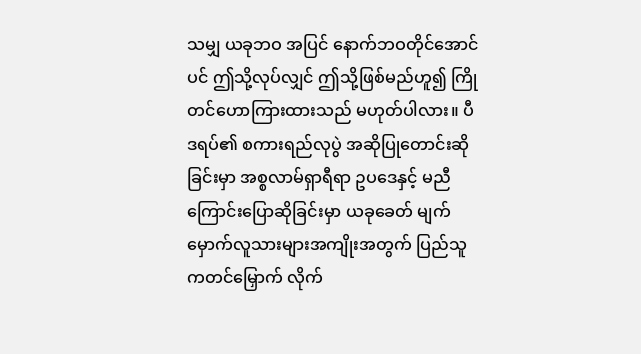သမျှ ယခုဘဝ အပြင် နောက်ဘဝတိုင်အောင်ပင် ဤသို့လုပ်လျှင် ဤသို့ဖြစ်မည်ဟူ၍ ကြိုတင်ဟောကြားထားသည် မဟုတ်ပါလား။ ပီဒရပ်၏ စကားရည်လုပွဲ အဆိုပြုတောင်းဆိုခြင်းမှာ အစ္စလာမ်ရှာရီရာ ဥပဒေနှင့် မညီကြောင်းပြောဆိုခြင်းမှာ ယခုခေတ် မျက်မှောက်လူသားများအကျိုးအတွက် ပြည်သူကတင်မြှောက် လိုက်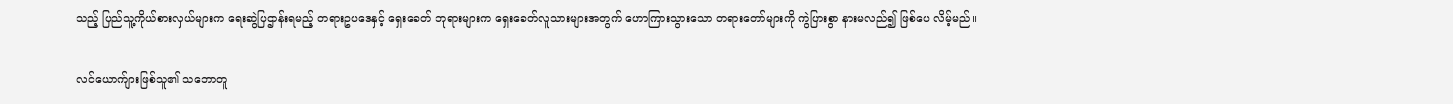သည့် ပြည်သူ့ကိုယ်စားလှယ်များက ရေးဆွဲပြဌာန်းရမည့် တရားဥပဒေနှင့် ရှေးခေတ် ဘုရားများက ရှေးခေတ်လူသားများအတွက် ဟောကြားသွားသော တရားတော်များကို ကွဲပြားစွာ နားမလည်၍ ဖြစ်ပေ လိမ့်မည်။

လင်ယောက်ျားဖြစ်သူ၏ သဘောတူ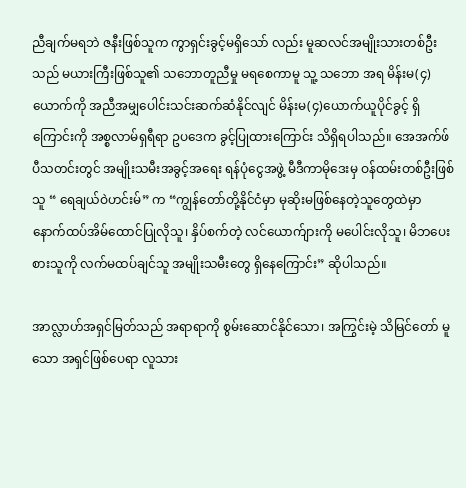ညီချက်မရဘဲ ဇနီးဖြစ်သူက ကွာရှင်းခွင့်မရှိသော် လည်း မူဆလင်အမျိုးသားတစ်ဦးသည် မယားကြီးဖြစ်သူ၏ သဘောတူညီမှု မရစေကာမူ သူ့ သဘော အရ မိန်းမ(၄)ယောက်ကို အညီအမျှပေါင်းသင်းဆက်ဆံနိုင်လျင် မိန်းမ(၄)ယောက်ယူပိုင်ခွင့် ရှိ ကြောင်းကို အစ္စလာမ်ရှရီရာ ဥပဒေက ခွင့်ပြုထားကြောင်း သိရှိရပါသည်။ အေအက်ဖ်ပီသတင်းတွင် အမျိုးသမီးအခွင့်အရေး ရန်ပုံငွေအဖွဲ့ မီဒီကာမိုဒေးမှ ဝန်ထမ်းတစ်ဦးဖြစ်သူ “ ရေချယ်ဝဲဟင်းမ်” က “ကျွန်တော်တို့နိုင်ငံမှာ မုဆိုးမဖြစ်နေတဲ့သူတွေထဲမှာ နောက်ထပ်အိမ်ထောင်ပြုလိုသူ၊ နှိပ်စက်တဲ့ လင်ယောက်ျားကို မပေါင်းလိုသူ၊ မိဘပေးစားသူကို လက်မထပ်ချင်သူ အမျိုးသမီးတွေ ရှိနေကြောင်း” ဆိုပါသည်။

အာလ္လာဟ်အရှင်မြတ်သည် အရာရာကို စွမ်းဆောင်နိုင်သော၊ အကြွင်းမဲ့ သိမြင်တော် မူသော အရှင်ဖြစ်ပေရာ လူသား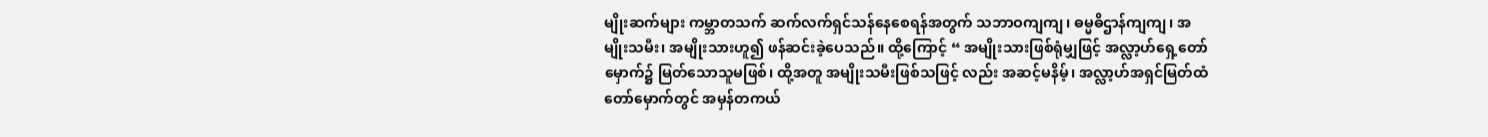မျိုးဆက်များ ကမ္ဘာတသက် ဆက်လက်ရှင်သန်နေစေရန်အတွက် သဘာဝကျကျ၊ ဓမ္မဓိဌာန်ကျကျ၊ အမျိုးသမီး၊ အမျိုးသားဟူ၍ ဖန်ဆင်းခဲ့ပေသည်။ ထို့ကြောင့် “ အမျိုးသားဖြစ်ရုံမျှဖြင့် အလ္လာ့ဟ်ရှေ့တော်မှောက်၌ မြတ်သောသူမဖြစ်၊ ထို့အတူ အမျိုးသမီးဖြစ်သဖြင့် လည်း အဆင့်မနိမ့်၊ အလ္လာ့ဟ်အရှင်မြတ်ထံတော်မှောက်တွင် အမှန်တကယ်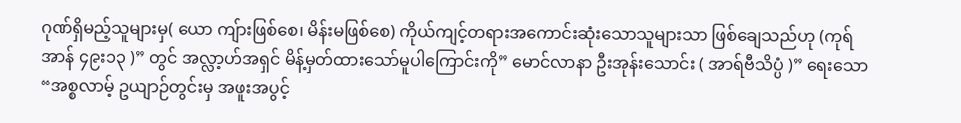ဂုဏ်ရှိမည့်သူများမှ( ယော ကျ်ားဖြစ်စေ၊ မိန်းမဖြစ်စေ) ကိုယ်ကျင့်တရားအကောင်းဆုံးသောသူများသာ ဖြစ်ချေသည်ဟု (ကုရ်အာန် ၄၉း၁၃ )” တွင် အလ္လာ့ဟ်အရှင် မိန့်မှတ်ထားသော်မူပါကြောင်းကို” မောင်လာနာ ဦးအုန်းသောင်း ( အာရ်ဗီသိပ္ပံ )” ရေးသော “အစ္စလာမ့် ဥယျာဉ်တွင်းမှ အဖူးအပွင့်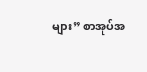များ” စာအုပ်အ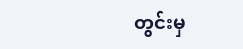တွင်းမှ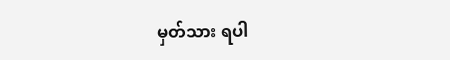မှတ်သား ရပါ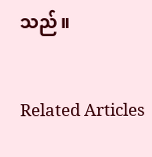သည်။

Related Articles